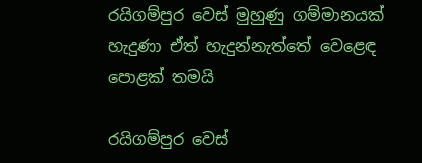රයිගම්පුර වෙස් මුහුණු ගම්මානයක් හැදුණා ඒත් හැදුන්නැත්තේ වෙළෙඳ පොළක් තමයි

රයිගම්පුර වෙස්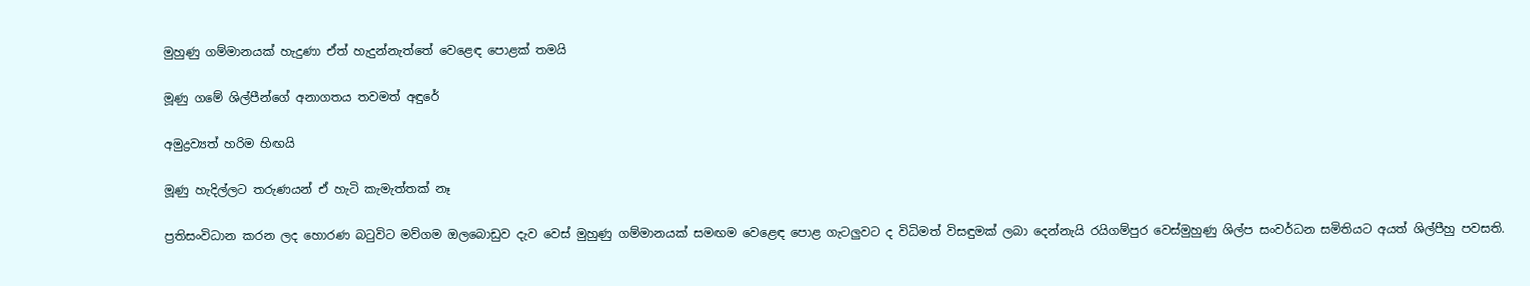මුහුණු ගම්මානයක් හැදුණා ඒත් හැදුන්නැත්තේ වෙළෙඳ පොළක් තමයි

මූණු ගමේ ශිල්පීන්ගේ අනාගතය තවමත් අඳුරේ

අමුද්‍රව්‍යත් හරිම හිඟයි

මූණු හැදිල්ලට තරුණ‍යන් ඒ හැටි කැමැත්තක් නෑ

ප්‍රතිසංවිධාන කරන ලද හොරණ බටුවිට මව්ගම ඔලබොඩුව දැව වෙස් මුහුණු ගම්මානයක් සමඟම වෙළෙඳ පොළ ගැටලුවට ද විධිමත් විසඳුමක් ලබා දෙන්නැයි රයිගම්පුර වෙස්මුහුණු ශිල්ප සංවර්ධන සමිතියට අයත් ශිල්පීහු පවසති.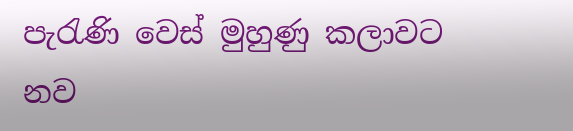පැරැණි වෙස් මුහුණු කලාවට නව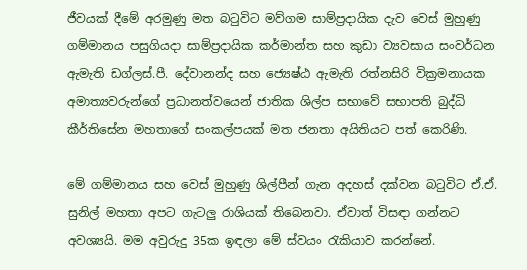ජීවයක් දීමේ අරමුණු මත බටුවිට මව්ගම සාම්ප්‍රදායික දැව වෙස් මුහුණු ගම්මානය පසුගියදා සාම්ප්‍රදායික කර්මාන්ත සහ කුඩා ව්‍යවසාය සංවර්ධන ඇමැති ඩග්ලස්.පී. දේවානන්ද සහ ජ්‍යෙෂ්ඨ ඇමැති රත්නසිරි වික්‍රමනායක අමාත්‍යවරුන්ගේ ප්‍රධානත්වයෙන් ජාතික ශිල්ප සභාවේ සභාපති බුද්ධි කීර්තිසේන මහතාගේ සංකල්පයක් මත ජනතා අයිතියට පත් කෙරිණි.

මේ ගම්මානය සහ වෙස් මුහුණු ශිල්පීන් ගැන අදහස් දක්වන බටුවිට ඒ.ඒ. සුනිල් මහතා අපට ගැටලු රාශියක් තිබෙනවා. ඒවාත් විසඳා ගන්නට අවශ්‍යයි. මම අවුරුදු 35ක ඉඳලා මේ ස්වයං රැකියාව කරන්නේ.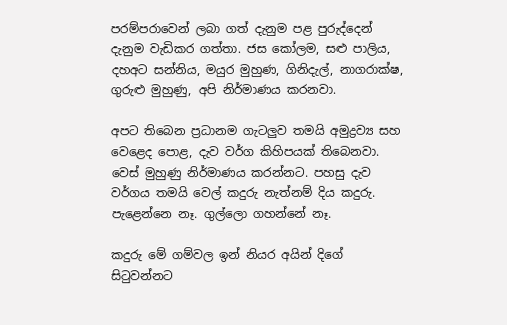පරම්පරාවෙන් ලබා ගත් දැනුම පළ පුරුද්දෙන් දැනුම වැඩිකර ගත්තා. ජස කෝලම, සළු පාලිය, දහඅට සන්නිය, මයුර මුහුණ, ගිනිදැල්, නාගරාක්ෂ, ගුරුළු මුහුණු, අපි නිර්මාණය කරනවා.

අපට තිබෙන ප්‍රධානම ගැටලුව තමයි අමුද්‍රව්‍ය සහ වෙළෙද පොළ, දැව වර්ග කිහිපයක් තිබෙනවා. වෙස් මුහුණු නිර්මාණය කරන්නට. පහසු දැව වර්ගය තමයි වෙල් කදුරු නැත්නම් දිය කදුරු. පැළෙන්නෙ නෑ. ගුල්ලො ගහන්නේ නෑ.

කදුරු මේ ගම්වල ඉන් නියර අයින් දිගේ සිටුවන්නට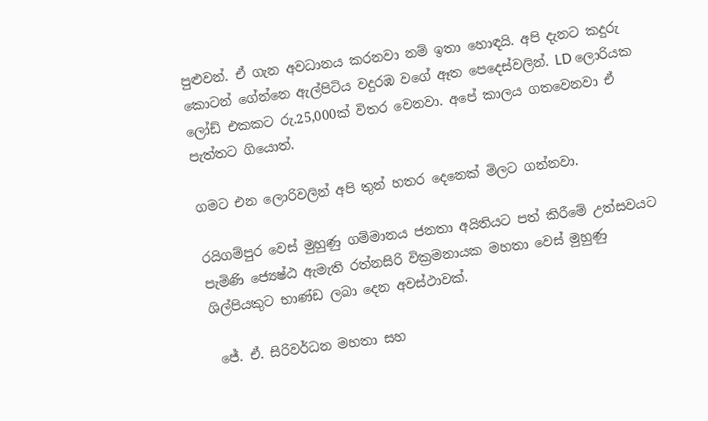පුළුවන්. ඒ ගැන අවධානය කරනවා නම් ඉතා හොඳයි. අපි දැනට කදුරු කොටන් ගේන්නෙ ඇල්පිටිය වදුරඹ වගේ ඈත පෙදෙස්වලින්. LD ලොරියක ලෝඩ් එකකට රු.25,000ක් විතර වෙනවා. අපේ කාලය ගතවෙනවා ඒ පැත්තට ගියොත්.

ගමට එන ලොරිවලින් අපි තුන් හතර දෙනෙක් මිලට ගන්නවා.

රයිගම්පුර වෙස් මුහුණු ගම්මානය ජනතා අයිතියට පත් කිරීමේ උත්සවයට පැමිණි ජ්‍යෙෂ්ඨ ඇමැති රත්නසිරි වික්‍රමනායක මහතා වෙස් මුහුණු ශිල්පියකුට භාණ්ඩ ලබා දෙන අවස්ථාවක්.

 ජේ. ඒ. සිරිවර්ධන මහතා සහ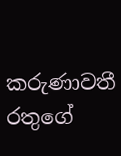කරුණාවතී රතුගේ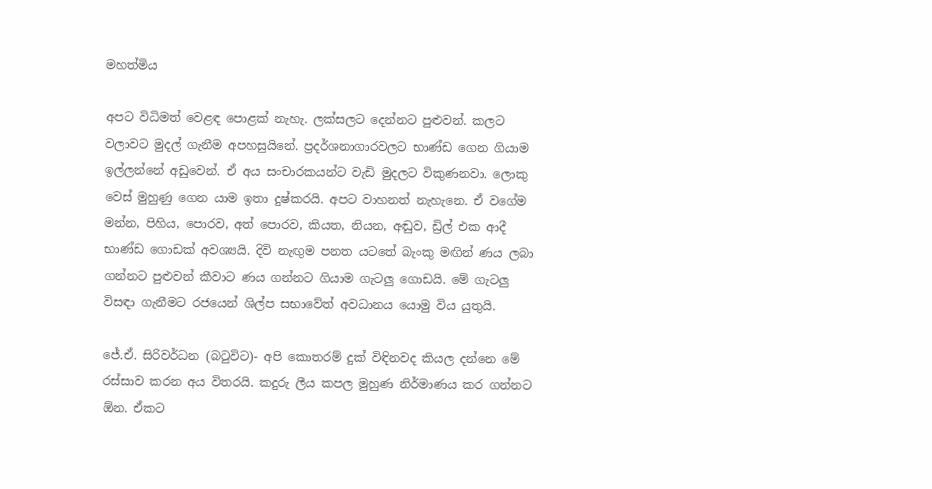මහත්මිය

අපට විධිමත් වෙළඳ පොළක් නැහැ. ලක්සලට දෙන්නට පුළුවන්. කලට වලාවට මුදල් ගැනීම අපහසුයිනේ. ප්‍රදර්ශනාගාරවලට භාණ්ඩ ගෙන ගියාම ඉල්ලන්නේ අඩුවෙන්. ඒ අය සංචාරකයන්ට වැඩි මුදලට විකුණනවා. ලොකු වෙස් මුහුණු ගෙන යාම ඉතා දුෂ්කරයි. අපට වාහනත් නැහැනෙ. ඒ වගේම මන්න, පිහිය, පොරව, අත් පොරව, කියත, නියන, අඬුව, ඩ්‍රිල් එක ආදී භාණ්ඩ ගොඩක් අවශ්‍යයි. දිවි නැඟුම පනත යටතේ බැංකු මඟින් ණය ලබා ගන්නට පුළුවන් කීවාට ණය ගන්නට ගියාම ගැටලු ගොඩයි. මේ ගැටලු විසඳා ගැනීමට රජයෙන් ශිල්ප සභාවේත් අවධානය යොමු විය යුතුයි.

ජේ.ඒ. සිරිවර්ධන (බටුවිට)- අපි කොතරම් දුක් විඳිනවද කියල දන්නෙ මේ රස්සාව කරන අය විතරයි. කදුරු ලීය කපල මුහුණ නිර්මාණය කර ගන්නට ඕන. ඒකට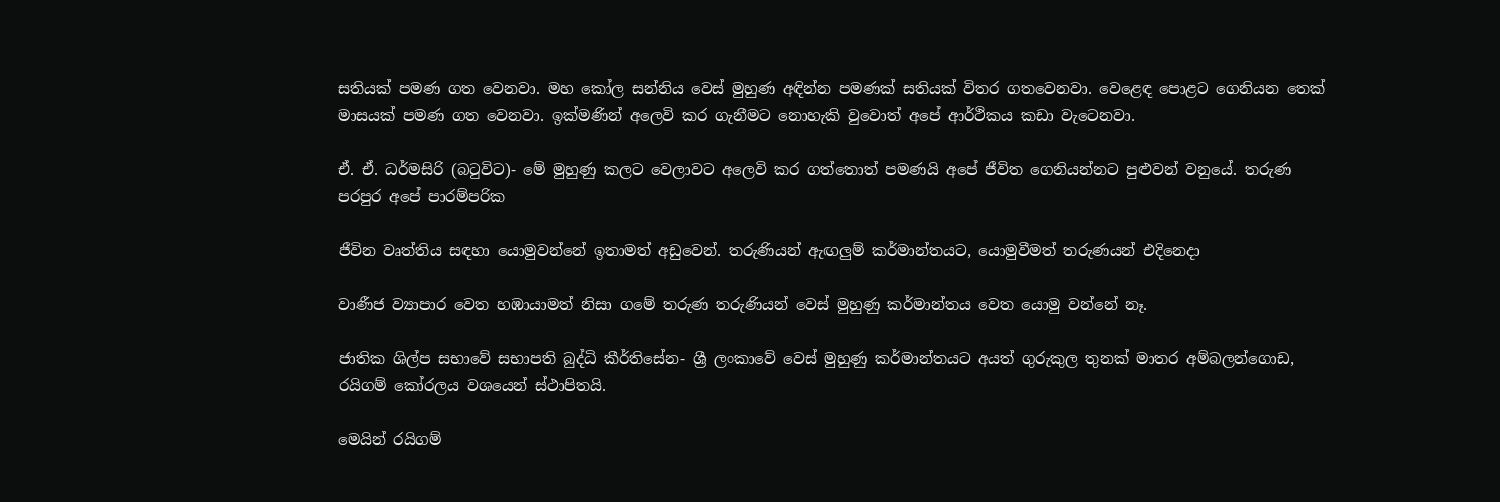සතියක් පමණ ගත වෙනවා. මහ කෝල සන්නිය වෙස් මුහුණ අඳින්න පමණක් සතියක් විතර ගතවෙනවා. වෙළෙඳ පොළට ගෙනියන තෙක් මාසයක් පමණ ගත වෙනවා. ඉක්මණින් අලෙවි කර ගැනීමට නොහැකි වුවොත් අපේ ආර්ථිකය කඩා වැටෙනවා.

ඒ. ඒ. ධර්මසිරි (බටුවිට)- මේ මුහුණු කලට වෙලාවට අලෙවි කර ගත්තොත් පමණයි අපේ ජීවිත ගෙනියන්නට පුළුවන් වනුයේ. තරුණ පරපුර අපේ පාරම්පරික

ජීවින වෘත්තිය සඳහා යොමුවන්නේ ඉතාමත් අඩුවෙන්. තරුණියන් ඇඟලුම් කර්මාන්තයට, යොමුවීමත් තරුණයන් එදිනෙදා

වාණීජ ව්‍යාපාර වෙත හඹායාමත් නිසා ගමේ තරුණ තරුණියන් වෙස් මුහුණු කර්මාන්තය වෙත යොමු වන්නේ නෑ.

ජාතික ශිල්ප සභාවේ සභාපති බුද්ධි කීර්තිසේන- ශ්‍රී ලංකාවේ වෙස් මුහුණු කර්මාන්තයට අයත් ගුරුකුල තුනක් මාතර අම්බලන්ගොඩ, රයිගම් කෝරලය වශයෙන් ස්ථාපිතයි.

මෙයින් රයිගම්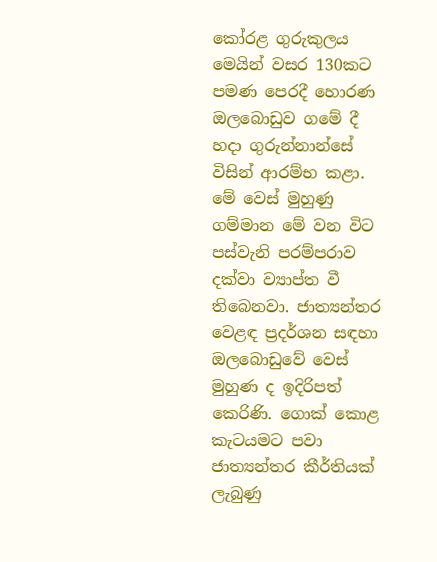කෝරළ ගුරුකුලය මෙයින් වසර 130කට පමණ පෙරදී හොරණ ඔලබොඩුව ගමේ දී හදා ගුරුන්නාන්සේ විසින් ආරම්භ කළා. මේ වෙස් මුහුණු ගම්මාන මේ වන විට පස්වැනි පරම්පරාව දක්වා ව්‍යාප්ත වී තිබෙනවා. ජාත්‍යන්තර වෙළඳ ප්‍රදර්ශන සඳහා ඔලබොඩුවේ වෙස් මුහුණ ද ඉදිරිපත් කෙරිණි. ගොක් කොළ කැටයමට පවා ජාත්‍යන්තර කීර්තියක් ලැබුණු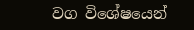වග විශේෂයෙන්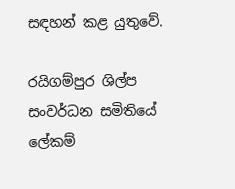සඳහන් කළ යුතුවේ.

රයිගම්පුර ශිල්ප සංවර්ධන සමිතියේ ලේකම්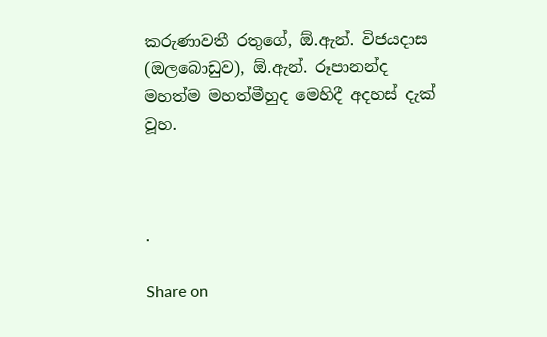කරුණාවතී රතුගේ, ඕ.ඇන්. විජයදාස (ඔලබොඩුව), ඕ.ඇන්. රූපානන්ද මහත්ම මහත්මීහුද මෙහිදී අදහස් දැක් වූහ.



.

Share on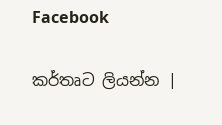Facebook

කර්තෘට ලියන්න |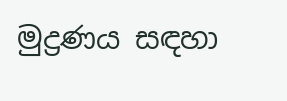මුද්‍රණය සඳහා